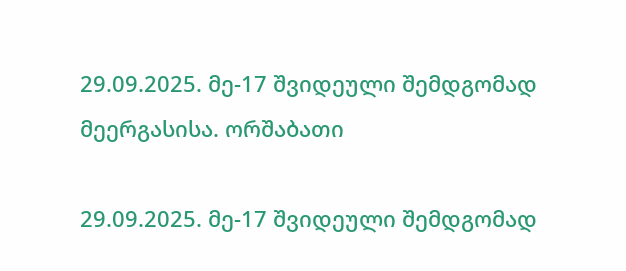29.09.2025. მე-17 შვიდეული შემდგომად მეერგასისა. ორშაბათი

29.09.2025. მე-17 შვიდეული შემდგომად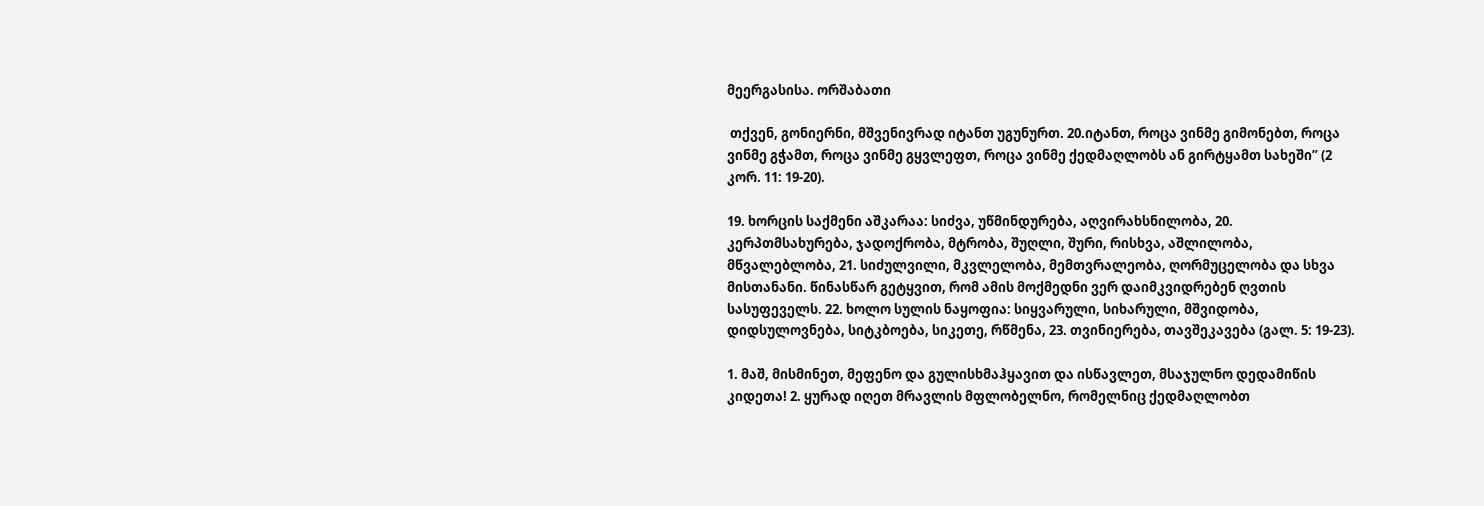მეერგასისა. ორშაბათი

 თქვენ, გონიერნი, მშვენივრად იტანთ უგუნურთ. 20.იტანთ, როცა ვინმე გიმონებთ, როცა ვინმე გჭამთ, როცა ვინმე გყვლეფთ, როცა ვინმე ქედმაღლობს ან გირტყამთ სახეში” (2 კორ. 11: 19-20).

19. ხორცის საქმენი აშკარაა: სიძვა, უწმინდურება, აღვირახსნილობა, 20. კერპთმსახურება, ჯადოქრობა, მტრობა, შუღლი, შური, რისხვა, აშლილობა, მწვალებლობა, 21. სიძულვილი, მკვლელობა, მემთვრალეობა, ღორმუცელობა და სხვა მისთანანი. წინასწარ გეტყვით, რომ ამის მოქმედნი ვერ დაიმკვიდრებენ ღვთის სასუფეველს. 22. ხოლო სულის ნაყოფია: სიყვარული, სიხარული, მშვიდობა, დიდსულოვნება, სიტკბოება, სიკეთე, რწმენა, 23. თვინიერება, თავშეკავება (გალ. 5: 19-23).

1. მაშ, მისმინეთ, მეფენო და გულისხმაჰყავით და ისწავლეთ, მსაჯულნო დედამიწის კიდეთა! 2. ყურად იღეთ მრავლის მფლობელნო, რომელნიც ქედმაღლობთ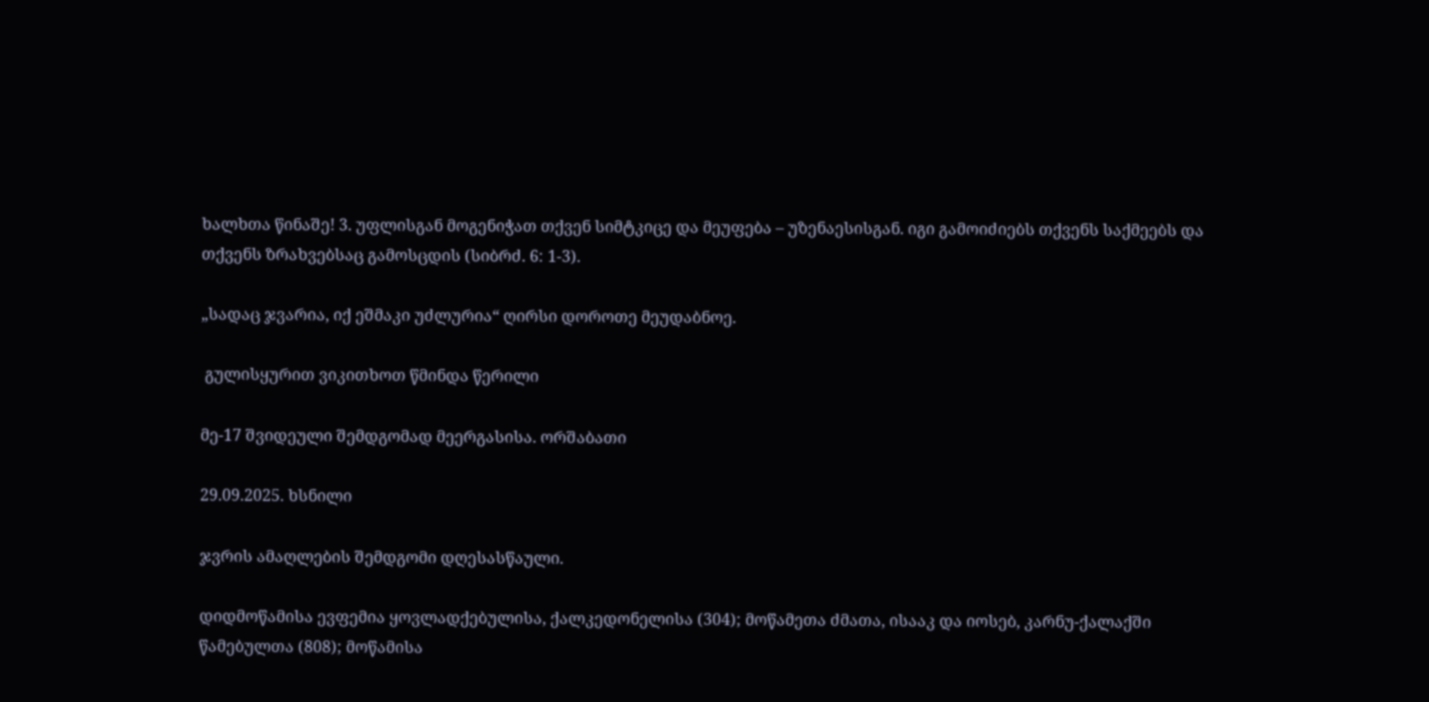ხალხთა წინაშე! 3. უფლისგან მოგენიჭათ თქვენ სიმტკიცე და მეუფება – უზენაესისგან. იგი გამოიძიებს თქვენს საქმეებს და თქვენს ზრახვებსაც გამოსცდის (სიბრძ. 6: 1-3).

„სადაც ჯვარია, იქ ეშმაკი უძლურია“ ღირსი დოროთე მეუდაბნოე.

 გულისყურით ვიკითხოთ წმინდა წერილი

მე-17 შვიდეული შემდგომად მეერგასისა. ორშაბათი

29.09.2025. ხსნილი

ჯვრის ამაღლების შემდგომი დღესასწაული.

დიდმოწამისა ევფემია ყოვლადქებულისა, ქალკედონელისა (304); მოწამეთა ძმათა, ისააკ და იოსებ, კარნუ-ქალაქში წამებულთა (808); მოწამისა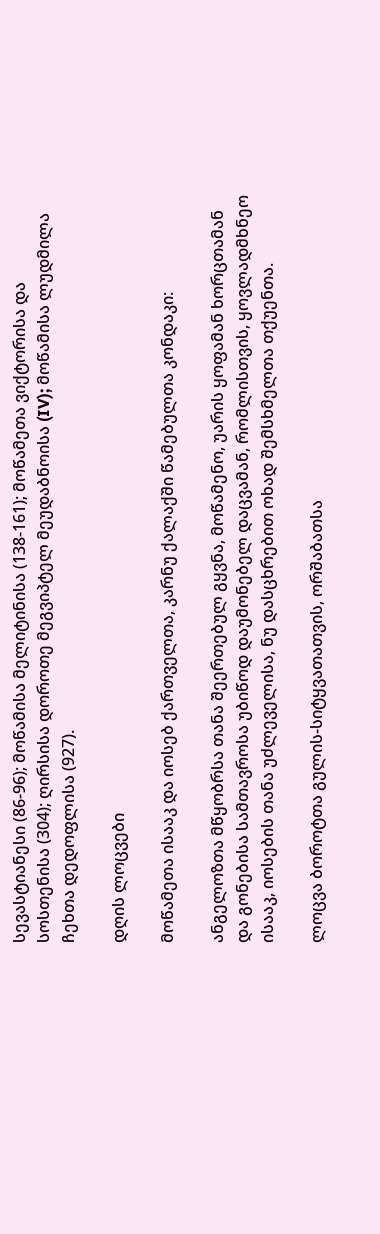სევასტიანესი (86-96); მოწამისა მელიტინისა (138-161); მოწამეთა ვიქტორისა და სოსთენისა (304); ღირსისა დოროთე მეგვიპტელ მეუდაბნოისა (IV); მოწამისა ლუდმილა ჩეხთა დედოფლისა (927).

დღის ლოცვები

მოწამეთა ისააკ და იოსებ ქართველთა, კარნუ ქალაქში წამებულთა კონდაკი:

ანგელოზთა მწყობრსა თანა შეერთებულ გყვნა, მოწამენო, უარის ყოფამან ხორცთამან და გონებისა სამთავროსა უბიწოდ დაუმონებელ დაცვამან, რომლისთვის, ყოვლადმხნეო ისააკ, იოსების თანა უძლეველისა, ნუ დასცხრებით ოხად შემსხმელთა თქუენთა.

ლოცვა ბოროტთა გულის-სიტყვათათვის, ორშაბათსა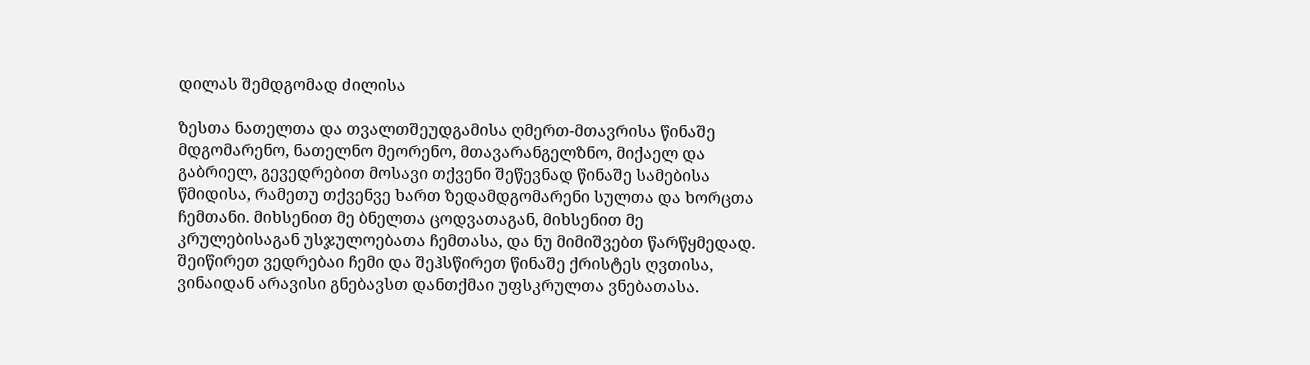დილას შემდგომად ძილისა

ზესთა ნათელთა და თვალთშეუდგამისა ღმერთ-მთავრისა წინაშე მდგომარენო, ნათელნო მეორენო, მთავარანგელზნო, მიქაელ და გაბრიელ, გევედრებით მოსავი თქვენი შეწევნად წინაშე სამებისა წმიდისა, რამეთუ თქვენვე ხართ ზედამდგომარენი სულთა და ხორცთა ჩემთანი. მიხსენით მე ბნელთა ცოდვათაგან, მიხსენით მე კრულებისაგან უსჯულოებათა ჩემთასა, და ნუ მიმიშვებთ წარწყმედად. შეიწირეთ ვედრებაი ჩემი და შეჰსწირეთ წინაშე ქრისტეს ღვთისა, ვინაიდან არავისი გნებავსთ დანთქმაი უფსკრულთა ვნებათასა.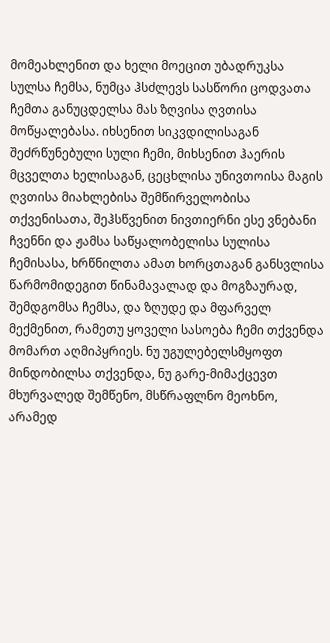მომეახლენით და ხელი მოეცით უბადრუკსა სულსა ჩემსა, ნუმცა ჰსძლევს სასწორი ცოდვათა ჩემთა განუცდელსა მას ზღვისა ღვთისა მოწყალებასა. იხსენით სიკვდილისაგან შეძრწუნებული სული ჩემი, მიხსენით ჰაერის მცველთა ხელისაგან, ცეცხლისა უნივთოისა მაგის ღვთისა მიახლებისა შემწირველობისა თქვენისათა, შეჰსწვენით ნივთიერნი ესე ვნებანი ჩვენნი და ჟამსა საწყალობელისა სულისა ჩემისასა, ხრწნილთა ამათ ხორცთაგან განსვლისა წარმომიდეგით წინამავალად და მოგზაურად, შემდგომსა ჩემსა, და ზღუდე და მფარველ მექმენით, რამეთუ ყოველი სასოება ჩემი თქვენდა მომართ აღმიპყრიეს. ნუ უგულებელსმყოფთ მინდობილსა თქვენდა, ნუ გარე-მიმაქცევთ მხურვალედ შემწენო, მსწრაფლნო მეოხნო, არამედ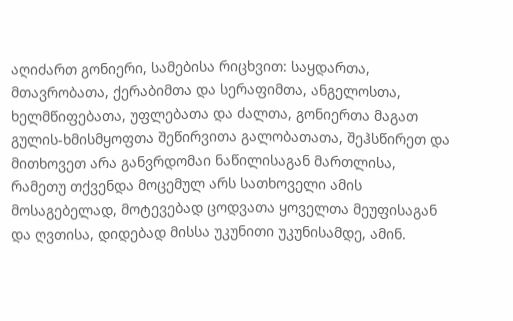აღიძართ გონიერი, სამებისა რიცხვით: საყდართა, მთავრობათა, ქერაბიმთა და სერაფიმთა, ანგელოსთა, ხელმწიფებათა, უფლებათა და ძალთა, გონიერთა მაგათ გულის-ხმისმყოფთა შეწირვითა გალობათათა, შეჰსწირეთ და მითხოვეთ არა განვრდომაი ნაწილისაგან მართლისა, რამეთუ თქვენდა მოცემულ არს სათხოველი ამის მოსაგებელად, მოტევებად ცოდვათა ყოველთა მეუფისაგან და ღვთისა, დიდებად მისსა უკუნითი უკუნისამდე, ამინ.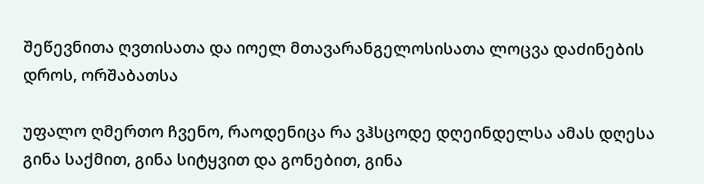შეწევნითა ღვთისათა და იოელ მთავარანგელოსისათა ლოცვა დაძინების დროს, ორშაბათსა

უფალო ღმერთო ჩვენო, რაოდენიცა რა ვჰსცოდე დღეინდელსა ამას დღესა გინა საქმით, გინა სიტყვით და გონებით, გინა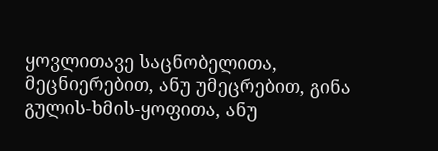ყოვლითავე საცნობელითა, მეცნიერებით, ანუ უმეცრებით, გინა გულის-ხმის-ყოფითა, ანუ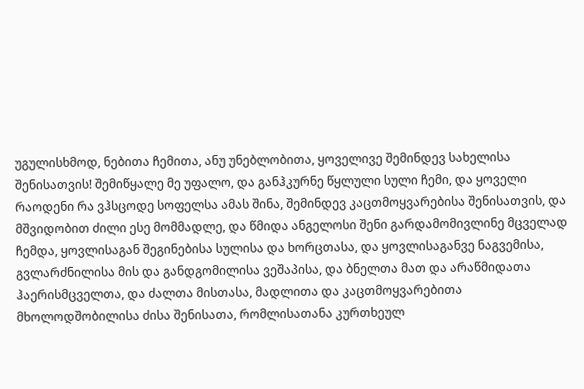უგულისხმოდ, ნებითა ჩემითა, ანუ უნებლობითა, ყოველივე შემინდევ სახელისა შენისათვის! შემიწყალე მე უფალო, და განჰკურნე წყლული სული ჩემი, და ყოველი რაოდენი რა ვჰსცოდე სოფელსა ამას შინა, შემინდევ კაცთმოყვარებისა შენისათვის, და მშვიდობით ძილი ესე მომმადლე, და წმიდა ანგელოსი შენი გარდამომივლინე მცველად ჩემდა, ყოვლისაგან შეგინებისა სულისა და ხორცთასა, და ყოვლისაგანვე ნაგვემისა, გვლარძნილისა მის და განდგომილისა ვეშაპისა, და ბნელთა მათ და არაწმიდათა ჰაერისმცველთა, და ძალთა მისთასა, მადლითა და კაცთმოყვარებითა მხოლოდშობილისა ძისა შენისათა, რომლისათანა კურთხეულ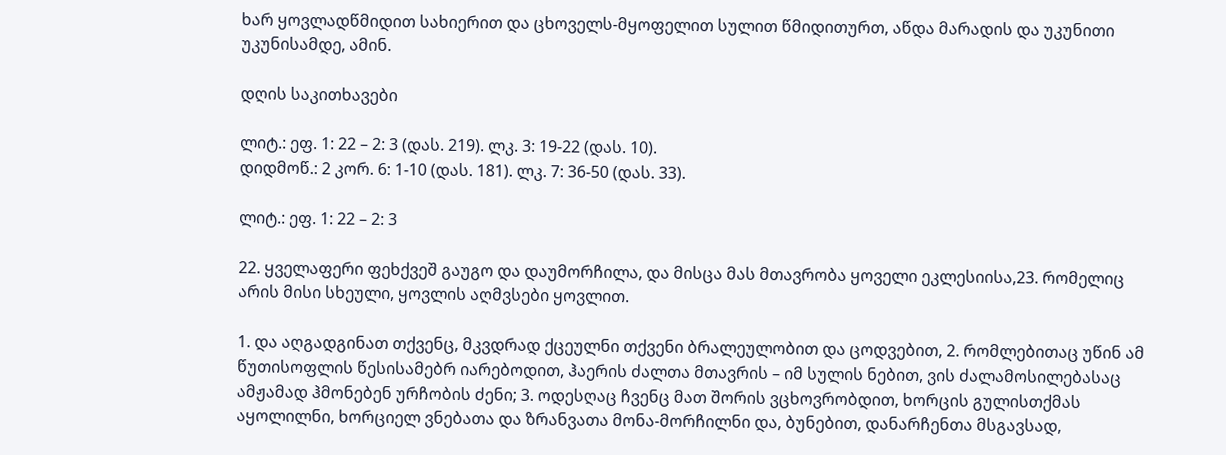ხარ ყოვლადწმიდით სახიერით და ცხოველს-მყოფელით სულით წმიდითურთ, აწდა მარადის და უკუნითი უკუნისამდე, ამინ.

დღის საკითხავები

ლიტ.: ეფ. 1: 22 – 2: 3 (დას. 219). ლკ. 3: 19-22 (დას. 10).
დიდმოწ.: 2 კორ. 6: 1-10 (დას. 181). ლკ. 7: 36-50 (დას. 33).

ლიტ.: ეფ. 1: 22 – 2: 3

22. ყველაფერი ფეხქვეშ გაუგო და დაუმორჩილა, და მისცა მას მთავრობა ყოველი ეკლესიისა,23. რომელიც არის მისი სხეული, ყოვლის აღმვსები ყოვლით.

1. და აღგადგინათ თქვენც, მკვდრად ქცეულნი თქვენი ბრალეულობით და ცოდვებით, 2. რომლებითაც უწინ ამ წუთისოფლის წესისამებრ იარებოდით, ჰაერის ძალთა მთავრის – იმ სულის ნებით, ვის ძალამოსილებასაც ამჟამად ჰმონებენ ურჩობის ძენი; 3. ოდესღაც ჩვენც მათ შორის ვცხოვრობდით, ხორცის გულისთქმას აყოლილნი, ხორციელ ვნებათა და ზრანვათა მონა-მორჩილნი და, ბუნებით, დანარჩენთა მსგავსად,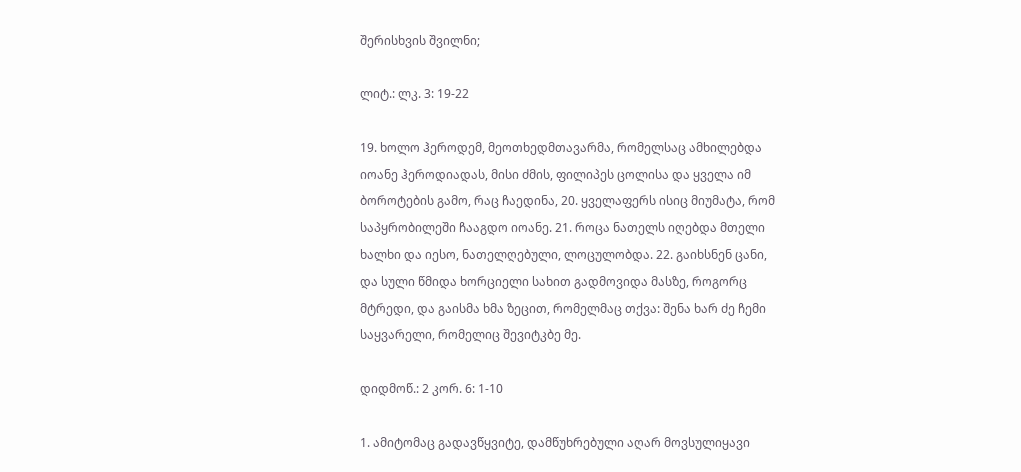შერისხვის შვილნი;

ლიტ.: ლკ. 3: 19-22

19. ხოლო ჰეროდემ, მეოთხედმთავარმა, რომელსაც ამხილებდა იოანე ჰეროდიადას, მისი ძმის, ფილიპეს ცოლისა და ყველა იმ ბოროტების გამო, რაც ჩაედინა, 20. ყველაფერს ისიც მიუმატა, რომ საპყრობილეში ჩააგდო იოანე. 21. როცა ნათელს იღებდა მთელი ხალხი და იესო, ნათელღებული, ლოცულობდა. 22. გაიხსნენ ცანი, და სული წმიდა ხორციელი სახით გადმოვიდა მასზე, როგორც მტრედი, და გაისმა ხმა ზეცით, რომელმაც თქვა: შენა ხარ ძე ჩემი საყვარელი, რომელიც შევიტკბე მე.

დიდმოწ.: 2 კორ. 6: 1-10

1. ამიტომაც გადავწყვიტე, დამწუხრებული აღარ მოვსულიყავი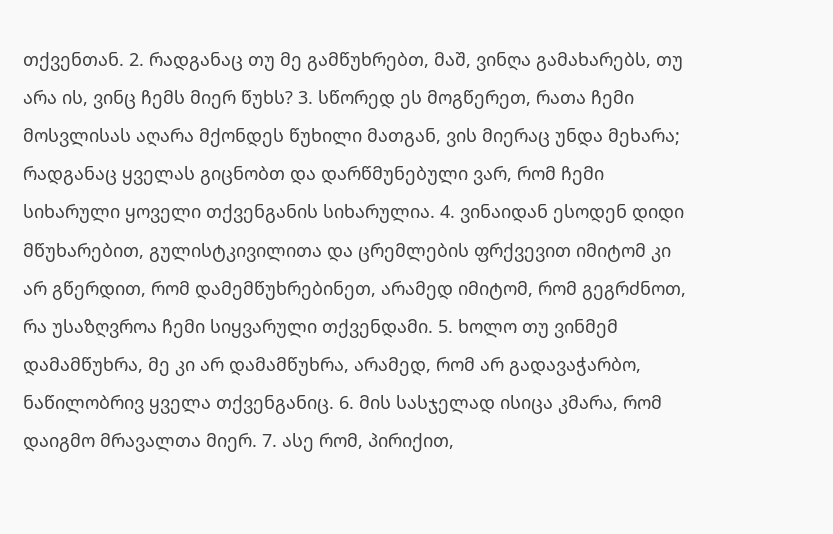თქვენთან. 2. რადგანაც თუ მე გამწუხრებთ, მაშ, ვინღა გამახარებს, თუ არა ის, ვინც ჩემს მიერ წუხს? 3. სწორედ ეს მოგწერეთ, რათა ჩემი მოსვლისას აღარა მქონდეს წუხილი მათგან, ვის მიერაც უნდა მეხარა; რადგანაც ყველას გიცნობთ და დარწმუნებული ვარ, რომ ჩემი სიხარული ყოველი თქვენგანის სიხარულია. 4. ვინაიდან ესოდენ დიდი მწუხარებით, გულისტკივილითა და ცრემლების ფრქვევით იმიტომ კი არ გწერდით, რომ დამემწუხრებინეთ, არამედ იმიტომ, რომ გეგრძნოთ, რა უსაზღვროა ჩემი სიყვარული თქვენდამი. 5. ხოლო თუ ვინმემ დამამწუხრა, მე კი არ დამამწუხრა, არამედ, რომ არ გადავაჭარბო, ნაწილობრივ ყველა თქვენგანიც. 6. მის სასჯელად ისიცა კმარა, რომ დაიგმო მრავალთა მიერ. 7. ასე რომ, პირიქით,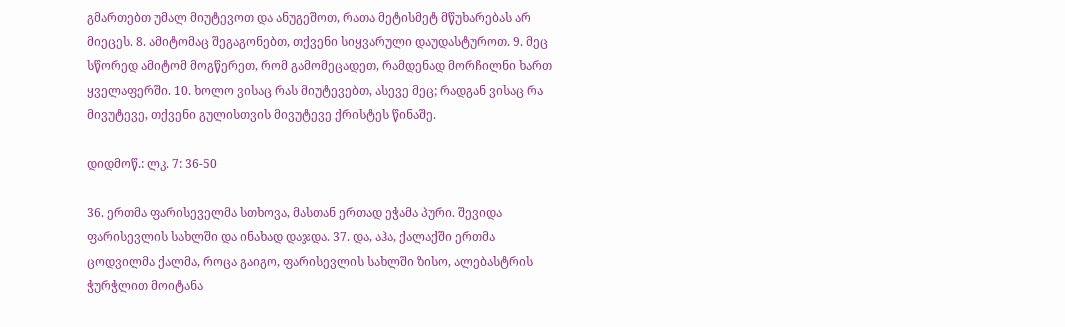გმართებთ უმალ მიუტევოთ და ანუგეშოთ, რათა მეტისმეტ მწუხარებას არ მიეცეს. 8. ამიტომაც შეგაგონებთ, თქვენი სიყვარული დაუდასტუროთ. 9. მეც სწორედ ამიტომ მოგწერეთ, რომ გამომეცადეთ, რამდენად მორჩილნი ხართ ყველაფერში. 10. ხოლო ვისაც რას მიუტევებთ, ასევე მეც; რადგან ვისაც რა მივუტევე, თქვენი გულისთვის მივუტევე ქრისტეს წინაშე.

დიდმოწ.: ლკ. 7: 36-50

36. ერთმა ფარისეველმა სთხოვა, მასთან ერთად ეჭამა პური. შევიდა ფარისევლის სახლში და ინახად დაჯდა. 37. და, აჰა, ქალაქში ერთმა ცოდვილმა ქალმა, როცა გაიგო, ფარისევლის სახლში ზისო, ალებასტრის ჭურჭლით მოიტანა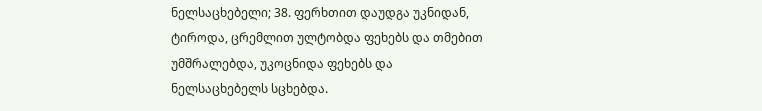ნელსაცხებელი; 38. ფერხთით დაუდგა უკნიდან, ტიროდა, ცრემლით ულტობდა ფეხებს და თმებით უმშრალებდა, უკოცნიდა ფეხებს და ნელსაცხებელს სცხებდა.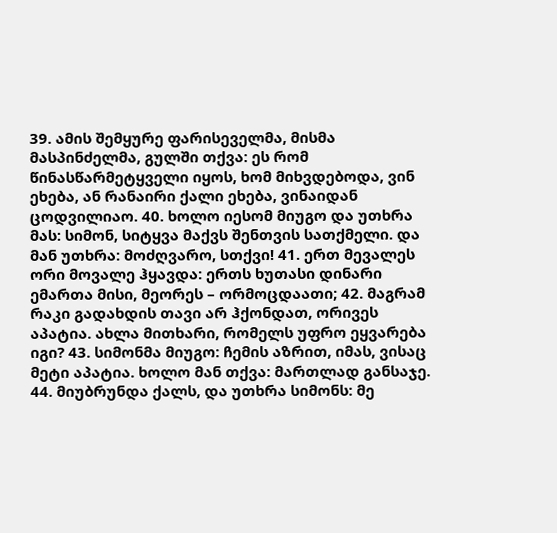39. ამის შემყურე ფარისეველმა, მისმა მასპინძელმა, გულში თქვა: ეს რომ წინასწარმეტყველი იყოს, ხომ მიხვდებოდა, ვინ ეხება, ან რანაირი ქალი ეხება, ვინაიდან ცოდვილიაო. 40. ხოლო იესომ მიუგო და უთხრა მას: სიმონ, სიტყვა მაქვს შენთვის სათქმელი. და მან უთხრა: მოძღვარო, სთქვი! 41. ერთ მევალეს ორი მოვალე ჰყავდა: ერთს ხუთასი დინარი ემართა მისი, მეორეს – ორმოცდაათი; 42. მაგრამ რაკი გადახდის თავი არ ჰქონდათ, ორივეს აპატია. ახლა მითხარი, რომელს უფრო ეყვარება იგი? 43. სიმონმა მიუგო: ჩემის აზრით, იმას, ვისაც მეტი აპატია. ხოლო მან თქვა: მართლად განსაჯე. 44. მიუბრუნდა ქალს, და უთხრა სიმონს: მე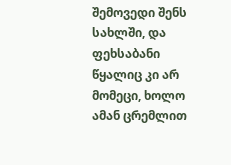შემოვედი შენს სახლში, და ფეხსაბანი წყალიც კი არ მომეცი, ხოლო ამან ცრემლით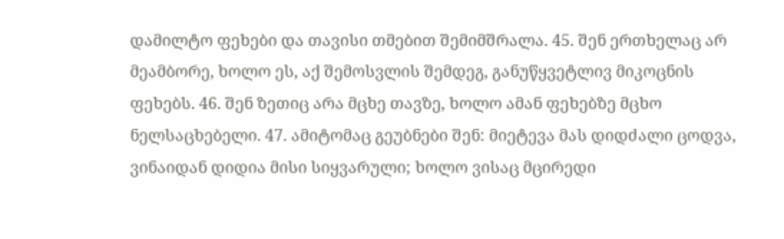დამილტო ფეხები და თავისი თმებით შემიმშრალა. 45. შენ ერთხელაც არ მეამბორე, ხოლო ეს, აქ შემოსვლის შემდეგ, განუწყვეტლივ მიკოცნის ფეხებს. 46. შენ ზეთიც არა მცხე თავზე, ხოლო ამან ფეხებზე მცხო ნელსაცხებელი. 47. ამიტომაც გეუბნები შენ: მიეტევა მას დიდძალი ცოდვა, ვინაიდან დიდია მისი სიყვარული; ხოლო ვისაც მცირედი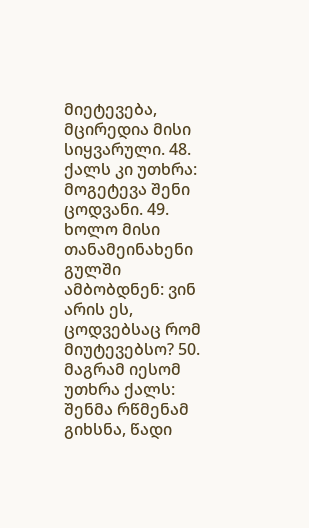მიეტევება, მცირედია მისი სიყვარული. 48. ქალს კი უთხრა: მოგეტევა შენი ცოდვანი. 49. ხოლო მისი თანამეინახენი გულში ამბობდნენ: ვინ არის ეს, ცოდვებსაც რომ მიუტევებსო? 50. მაგრამ იესომ უთხრა ქალს: შენმა რწმენამ გიხსნა, წადი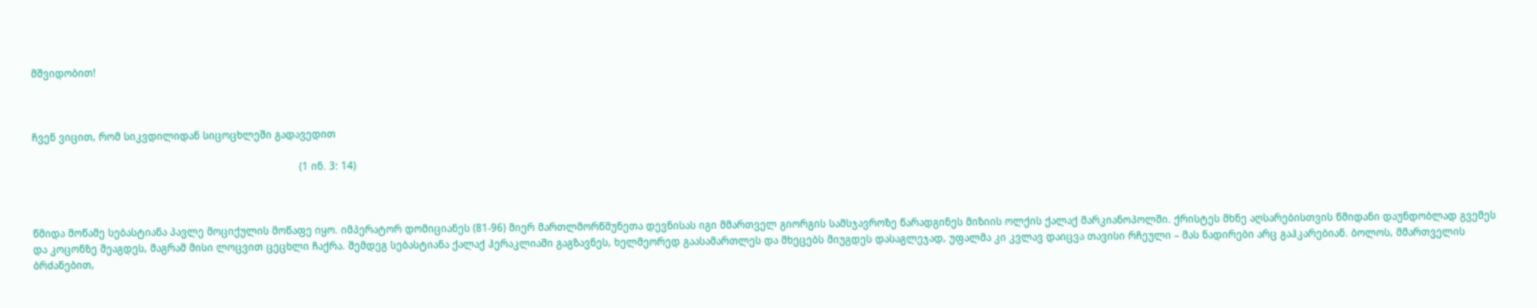მშვიდობით!



ჩვენ ვიცით, რომ სიკვდილიდან სიცოცხლეში გადავედით

                                                                                         (1 ინ. 3: 14)



წმიდა მოწამე სებასტიანა პავლე მოციქულის მოწაფე იყო. იმპერატორ დომიციანეს (81-96) მიერ მართლმორწმუნეთა დევნისას იგი მმართველ გიორგის სამსჯავროზე წარადგინეს მიზიის ოლქის ქალაქ მარკიანოპოლში. ქრისტეს მხნე აღსარებისთვის წმიდანი დაუნდობლად გვემეს და კოცონზე შეაგდეს, მაგრამ მისი ლოცვით ცეცხლი ჩაქრა. შემდეგ სებასტიანა ქალაქ ჰერაკლიაში გაგზავნეს, ხელმეორედ გაასამართლეს და მხეცებს მიუგდეს დასაგლეჯად, უფალმა კი კვლავ დაიცვა თავისი რჩეული – მას ნადირები არც გაჰკარებიან. ბოლოს, მმართველის ბრძანებით,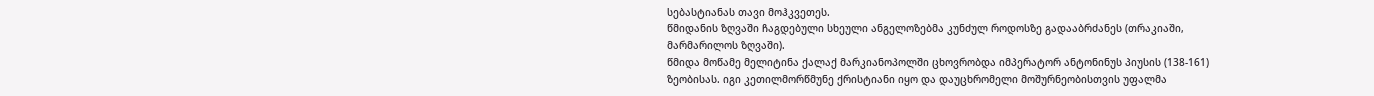სებასტიანას თავი მოჰკვეთეს.
წმიდანის ზღვაში ჩაგდებული სხეული ანგელოზებმა კუნძულ როდოსზე გადააბრძანეს (თრაკიაში, მარმარილოს ზღვაში).
წმიდა მოწამე მელიტინა ქალაქ მარკიანოპოლში ცხოვრობდა იმპერატორ ანტონინუს პიუსის (138-161) ზეობისას. იგი კეთილმორწმუნე ქრისტიანი იყო და დაუცხრომელი მოშურნეობისთვის უფალმა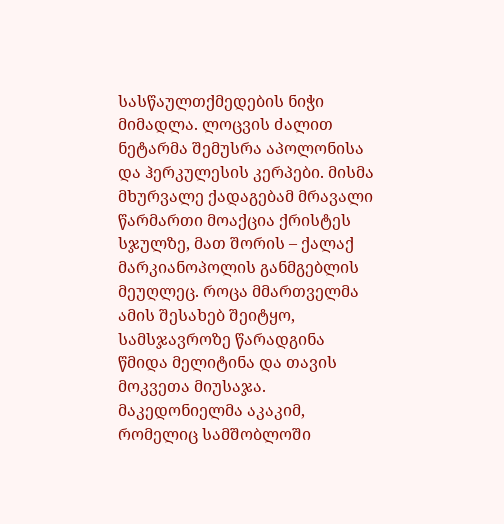სასწაულთქმედების ნიჭი მიმადლა. ლოცვის ძალით ნეტარმა შემუსრა აპოლონისა და ჰერკულესის კერპები. მისმა მხურვალე ქადაგებამ მრავალი წარმართი მოაქცია ქრისტეს სჯულზე, მათ შორის – ქალაქ მარკიანოპოლის განმგებლის მეუღლეც. როცა მმართველმა ამის შესახებ შეიტყო, სამსჯავროზე წარადგინა წმიდა მელიტინა და თავის მოკვეთა მიუსაჯა. მაკედონიელმა აკაკიმ, რომელიც სამშობლოში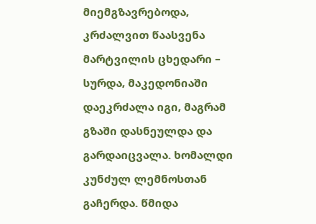მიემგზავრებოდა, კრძალვით წაასვენა მარტვილის ცხედარი – სურდა, მაკედონიაში დაეკრძალა იგი, მაგრამ გზაში დასნეულდა და გარდაიცვალა. ხომალდი კუნძულ ლემნოსთან გაჩერდა. წმიდა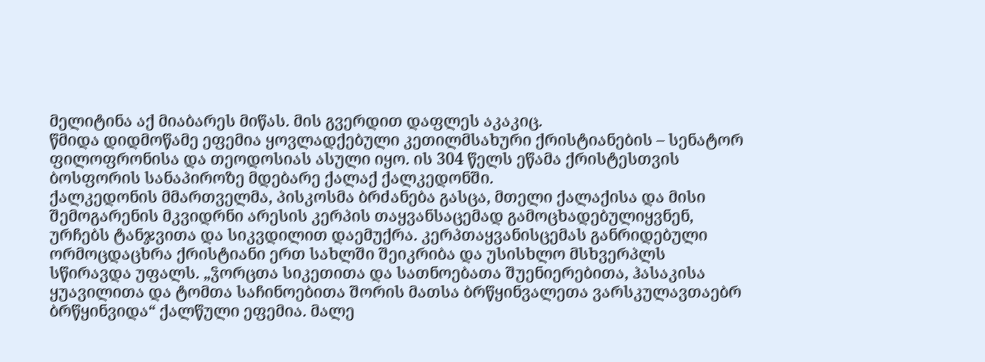მელიტინა აქ მიაბარეს მიწას. მის გვერდით დაფლეს აკაკიც.
წმიდა დიდმოწამე ეფემია ყოვლადქებული კეთილმსახური ქრისტიანების – სენატორ ფილოფრონისა და თეოდოსიას ასული იყო. ის 304 წელს ეწამა ქრისტესთვის ბოსფორის სანაპიროზე მდებარე ქალაქ ქალკედონში.
ქალკედონის მმართველმა, პისკოსმა ბრძანება გასცა, მთელი ქალაქისა და მისი შემოგარენის მკვიდრნი არესის კერპის თაყვანსაცემად გამოცხადებულიყვნენ, ურჩებს ტანჯვითა და სიკვდილით დაემუქრა. კერპთაყვანისცემას განრიდებული ორმოცდაცხრა ქრისტიანი ერთ სახლში შეიკრიბა და უსისხლო მსხვერპლს სწირავდა უფალს. „ჴორცთა სიკეთითა და სათნოებათა შუენიერებითა, ჰასაკისა ყუავილითა და ტომთა საჩინოებითა შორის მათსა ბრწყინვალეთა ვარსკულავთაებრ ბრწყინვიდა“ ქალწული ეფემია. მალე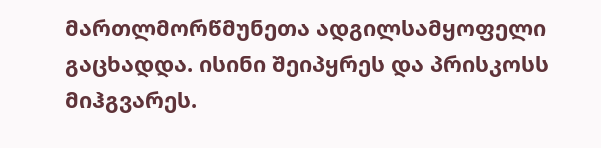მართლმორწმუნეთა ადგილსამყოფელი გაცხადდა. ისინი შეიპყრეს და პრისკოსს მიჰგვარეს.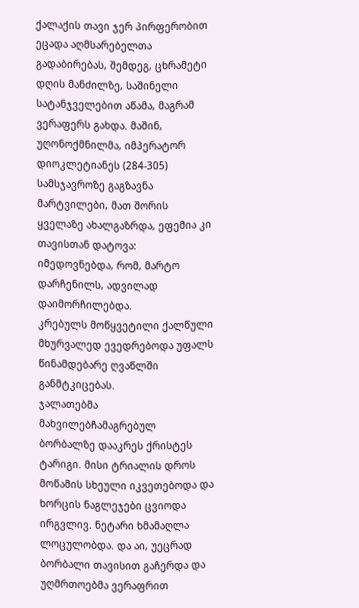ქალაქის თავი ჯერ პირფერობით ეცადა აღმსარებელთა გადაბირებას, შემდეგ, ცხრამეტი დღის მანძილზე, საშინელი სატანჯველებით აწამა, მაგრამ ვერაფერს გახდა. მაშინ, უღონოქმნილმა, იმპერატორ დიოკლეტიანეს (284-305) სამსჯავროზე გაგზავნა მარტვილები, მათ შორის ყველაზე ახალგაზრდა, ეფემია კი თავისთან დატოვა: იმედოვნებდა, რომ, მარტო დარჩენილს, ადვილად დაიმორჩილებდა.
კრებულს მოწყვეტილი ქალწული მხურვალედ ევედრებოდა უფალს წინამდებარე ღვაწლში განმტკიცებას.
ჯალათებმა მახვილებჩამაგრებულ ბორბალზე დააკრეს ქრისტეს ტარიგი. მისი ტრიალის დროს მოწამის სხეული იკვეთებოდა და ხორცის ნაგლეჯები ცვიოდა ირგვლივ. ნეტარი ხმამაღლა ლოცულობდა. და აი, უეცრად ბორბალი თავისით გაჩერდა და უღმრთოებმა ვერაფრით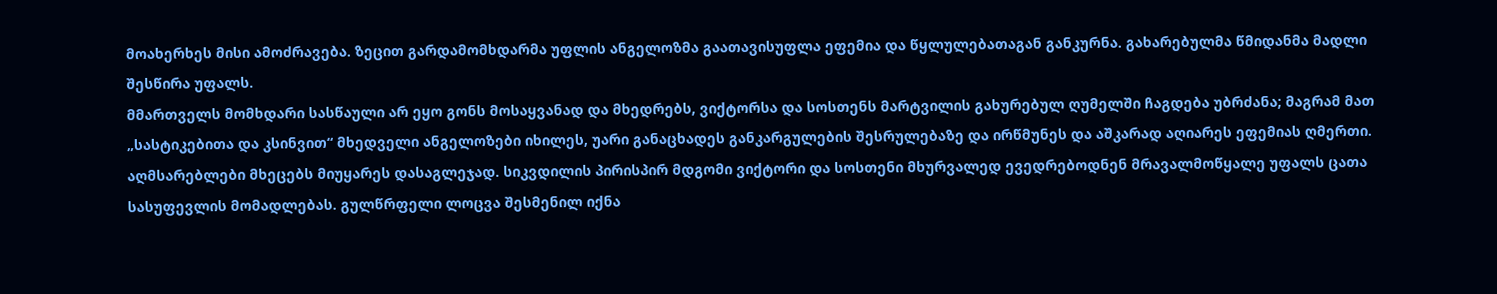მოახერხეს მისი ამოძრავება. ზეცით გარდამომხდარმა უფლის ანგელოზმა გაათავისუფლა ეფემია და წყლულებათაგან განკურნა. გახარებულმა წმიდანმა მადლი შესწირა უფალს.
მმართველს მომხდარი სასწაული არ ეყო გონს მოსაყვანად და მხედრებს, ვიქტორსა და სოსთენს მარტვილის გახურებულ ღუმელში ჩაგდება უბრძანა; მაგრამ მათ „სასტიკებითა და კსინვით“ მხედველი ანგელოზები იხილეს, უარი განაცხადეს განკარგულების შესრულებაზე და ირწმუნეს და აშკარად აღიარეს ეფემიას ღმერთი. აღმსარებლები მხეცებს მიუყარეს დასაგლეჯად. სიკვდილის პირისპირ მდგომი ვიქტორი და სოსთენი მხურვალედ ევედრებოდნენ მრავალმოწყალე უფალს ცათა სასუფევლის მომადლებას. გულწრფელი ლოცვა შესმენილ იქნა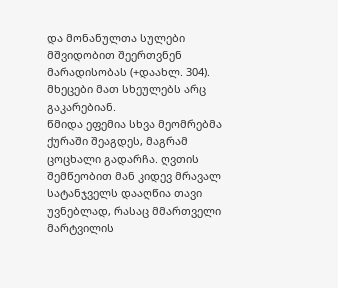და მონანულთა სულები მშვიდობით შეერთვნენ მარადისობას (+დაახლ. 304). მხეცები მათ სხეულებს არც გაკარებიან.
წმიდა ეფემია სხვა მეომრებმა ქურაში შეაგდეს, მაგრამ ცოცხალი გადარჩა. ღვთის შემწეობით მან კიდევ მრავალ სატანჯველს დააღწია თავი უვნებლად, რასაც მმართველი მარტვილის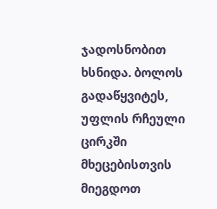ჯადოსნობით ხსნიდა. ბოლოს გადაწყვიტეს, უფლის რჩეული ცირკში მხეცებისთვის მიეგდოთ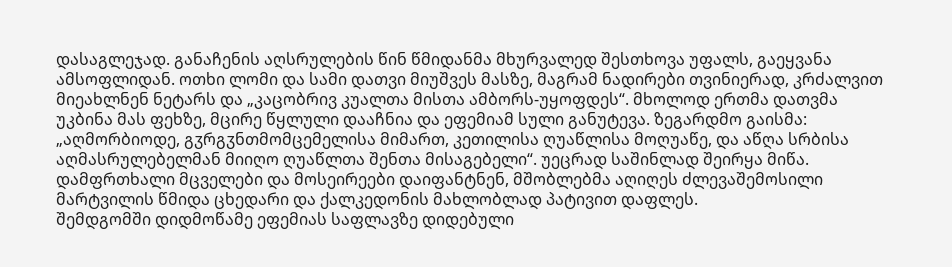დასაგლეჯად. განაჩენის აღსრულების წინ წმიდანმა მხურვალედ შესთხოვა უფალს, გაეყვანა ამსოფლიდან. ოთხი ლომი და სამი დათვი მიუშვეს მასზე, მაგრამ ნადირები თვინიერად, კრძალვით მიეახლნენ ნეტარს და „კაცობრივ კუალთა მისთა ამბორს-უყოფდეს“. მხოლოდ ერთმა დათვმა უკბინა მას ფეხზე, მცირე წყლული დააჩნია და ეფემიამ სული განუტევა. ზეგარდმო გაისმა: „აღმორბიოდე, გჳრგჳნთმომცემელისა მიმართ, კეთილისა ღუაწლისა მოღუაწე, და აწღა სრბისა აღმასრულებელმან მიიღო ღუაწლთა შენთა მისაგებელი“. უეცრად საშინლად შეირყა მიწა. დამფრთხალი მცველები და მოსეირეები დაიფანტნენ, მშობლებმა აღიღეს ძლევაშემოსილი მარტვილის წმიდა ცხედარი და ქალკედონის მახლობლად პატივით დაფლეს.
შემდგომში დიდმოწამე ეფემიას საფლავზე დიდებული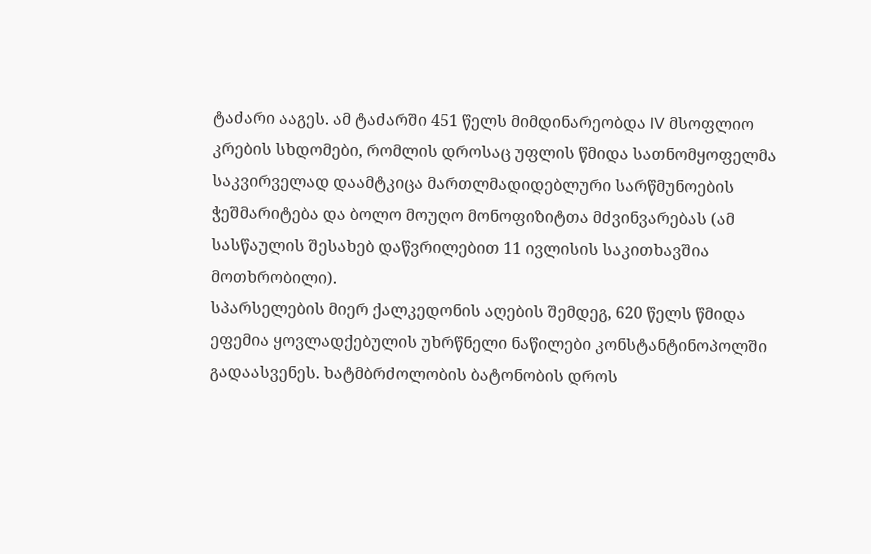ტაძარი ააგეს. ამ ტაძარში 451 წელს მიმდინარეობდა IV მსოფლიო კრების სხდომები, რომლის დროსაც უფლის წმიდა სათნომყოფელმა საკვირველად დაამტკიცა მართლმადიდებლური სარწმუნოების ჭეშმარიტება და ბოლო მოუღო მონოფიზიტთა მძვინვარებას (ამ სასწაულის შესახებ დაწვრილებით 11 ივლისის საკითხავშია მოთხრობილი).
სპარსელების მიერ ქალკედონის აღების შემდეგ, 620 წელს წმიდა ეფემია ყოვლადქებულის უხრწნელი ნაწილები კონსტანტინოპოლში გადაასვენეს. ხატმბრძოლობის ბატონობის დროს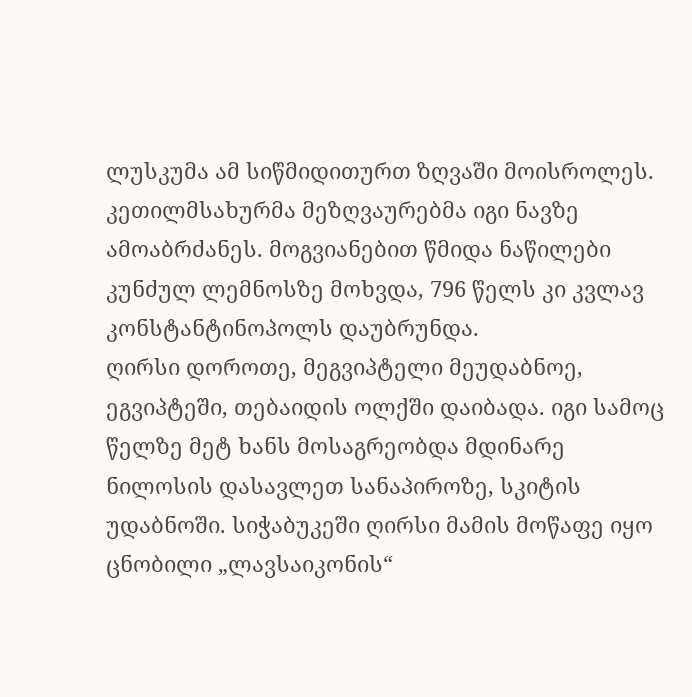ლუსკუმა ამ სიწმიდითურთ ზღვაში მოისროლეს. კეთილმსახურმა მეზღვაურებმა იგი ნავზე ამოაბრძანეს. მოგვიანებით წმიდა ნაწილები კუნძულ ლემნოსზე მოხვდა, 796 წელს კი კვლავ კონსტანტინოპოლს დაუბრუნდა.
ღირსი დოროთე, მეგვიპტელი მეუდაბნოე, ეგვიპტეში, თებაიდის ოლქში დაიბადა. იგი სამოც წელზე მეტ ხანს მოსაგრეობდა მდინარე ნილოსის დასავლეთ სანაპიროზე, სკიტის უდაბნოში. სიჭაბუკეში ღირსი მამის მოწაფე იყო ცნობილი „ლავსაიკონის“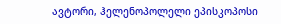ავტორი, ჰელენოპოლელი ეპისკოპოსი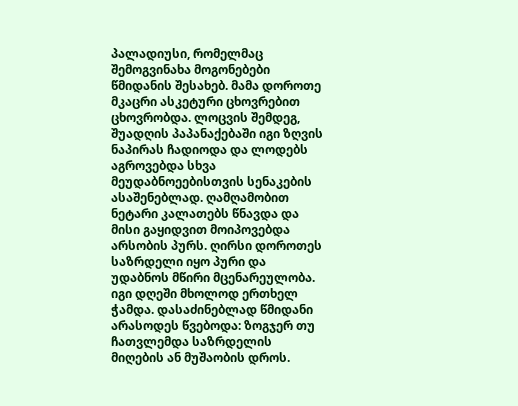პალადიუსი, რომელმაც შემოგვინახა მოგონებები წმიდანის შესახებ. მამა დოროთე მკაცრი ასკეტური ცხოვრებით ცხოვრობდა. ლოცვის შემდეგ, შუადღის პაპანაქებაში იგი ზღვის ნაპირას ჩადიოდა და ლოდებს აგროვებდა სხვა მეუდაბნოეებისთვის სენაკების ასაშენებლად. ღამღამობით ნეტარი კალათებს წნავდა და მისი გაყიდვით მოიპოვებდა არსობის პურს. ღირსი დოროთეს საზრდელი იყო პური და უდაბნოს მწირი მცენარეულობა. იგი დღეში მხოლოდ ერთხელ ჭამდა. დასაძინებლად წმიდანი არასოდეს წვებოდა: ზოგჯერ თუ ჩათვლემდა საზრდელის მიღების ან მუშაობის დროს.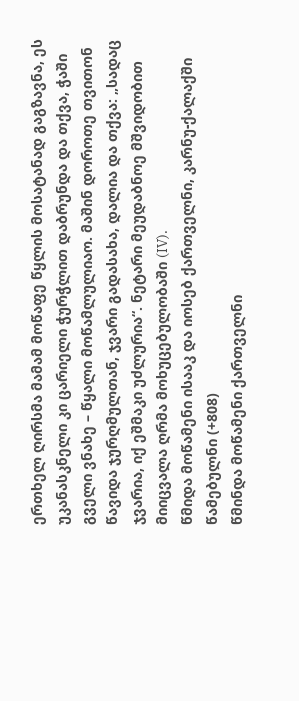ერთხელ ღირსმა მამამ მოწაფე წყლის მოსატანად გაგზავნა, ეს უკანასკნელი კი ცარიელი ჭურჭლით დაბრუნდა და თქვა, ჭაში გველი ვნახე – წყალი მოწამლულიაო. მაშინ დოროთე თვითონ წავიდა ჯურღმულთან, ჯვარი გადასახა, დალია და თქვა: „სადაც ჯვარია, იქ ეშმაკი უძლურია“. ნეტარი მეუდაბნოე მშვიდობით მიიცვალა ღრმა მოხუცებულობაში (IV).
წმიდა მოწამენი ისააკ და იოსებ ქართველნი, კარნუ-ქალაქში წამებულნი (+808)
წმინდა მოწამენი ქართველნი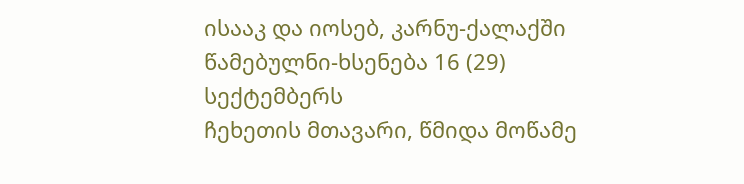ისააკ და იოსებ, კარნუ-ქალაქში წამებულნი-ხსენება 16 (29) სექტემბერს
ჩეხეთის მთავარი, წმიდა მოწამე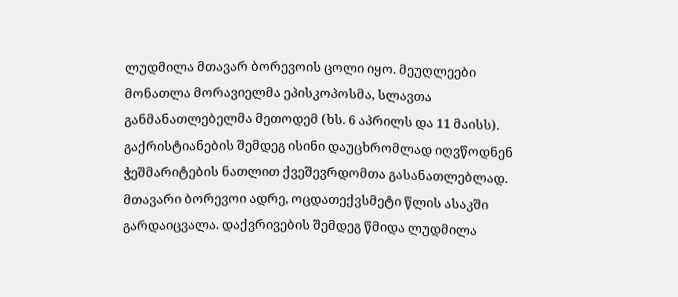ლუდმილა მთავარ ბორევოის ცოლი იყო. მეუღლეები მონათლა მორავიელმა ეპისკოპოსმა, სლავთა განმანათლებელმა მეთოდემ (ხს. 6 აპრილს და 11 მაისს). გაქრისტიანების შემდეგ ისინი დაუცხრომლად იღვწოდნენ ჭეშმარიტების ნათლით ქვეშევრდომთა გასანათლებლად. მთავარი ბორევოი ადრე, ოცდათექვსმეტი წლის ასაკში გარდაიცვალა. დაქვრივების შემდეგ წმიდა ლუდმილა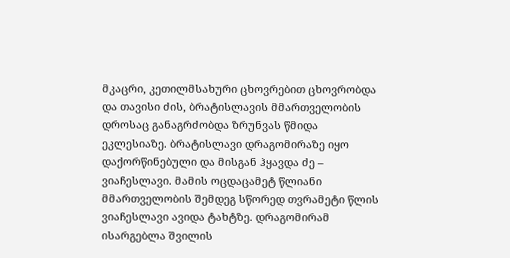მკაცრი, კეთილმსახური ცხოვრებით ცხოვრობდა და თავისი ძის, ბრატისლავის მმართველობის დროსაც განაგრძობდა ზრუნვას წმიდა ეკლესიაზე. ბრატისლავი დრაგომირაზე იყო დაქორწინებული და მისგან ჰყავდა ძე – ვიაჩესლავი. მამის ოცდაცამეტ წლიანი მმართველობის შემდეგ სწორედ თვრამეტი წლის ვიაჩესლავი ავიდა ტახტზე. დრაგომირამ ისარგებლა შვილის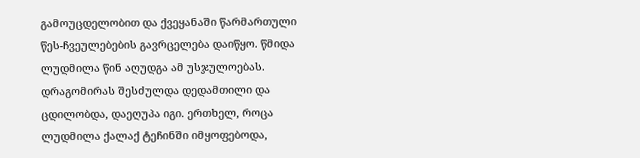გამოუცდელობით და ქვეყანაში წარმართული წეს-ჩვეულებების გავრცელება დაიწყო. წმიდა ლუდმილა წინ აღუდგა ამ უსჯულოებას. დრაგომირას შესძულდა დედამთილი და ცდილობდა, დაეღუპა იგი. ერთხელ, როცა ლუდმილა ქალაქ ტეჩინში იმყოფებოდა,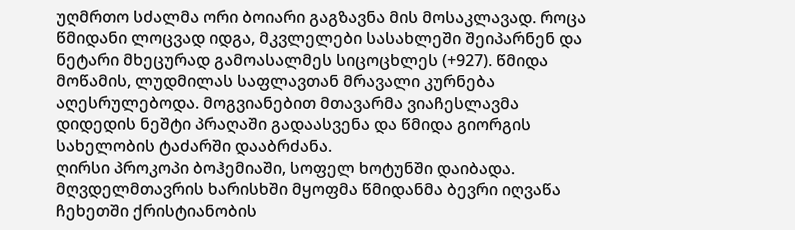უღმრთო სძალმა ორი ბოიარი გაგზავნა მის მოსაკლავად. როცა წმიდანი ლოცვად იდგა, მკვლელები სასახლეში შეიპარნენ და ნეტარი მხეცურად გამოასალმეს სიცოცხლეს (+927). წმიდა მოწამის, ლუდმილას საფლავთან მრავალი კურნება აღესრულებოდა. მოგვიანებით მთავარმა ვიაჩესლავმა დიდედის ნეშტი პრაღაში გადაასვენა და წმიდა გიორგის სახელობის ტაძარში დააბრძანა.
ღირსი პროკოპი ბოჰემიაში, სოფელ ხოტუნში დაიბადა. მღვდელმთავრის ხარისხში მყოფმა წმიდანმა ბევრი იღვაწა ჩეხეთში ქრისტიანობის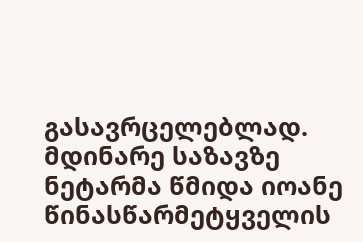გასავრცელებლად. მდინარე საზავზე ნეტარმა წმიდა იოანე წინასწარმეტყველის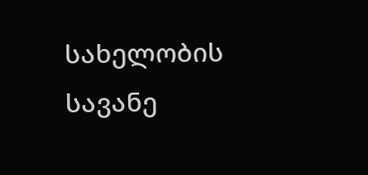სახელობის სავანე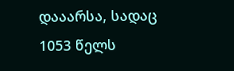დააარსა, სადაც 1053 წელს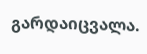გარდაიცვალა.